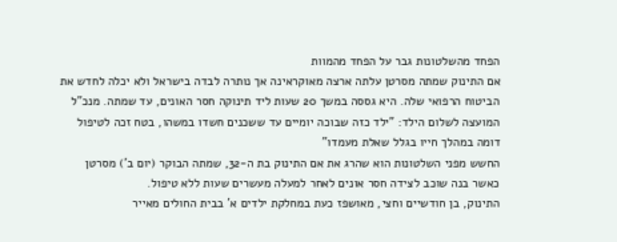הפחד מהשלטונות גבר על הפחד מהמוות
אם התינוק שמתה מסרטן עלתה ארצה מאוקראינה אך נותרה לבדה בישראל ולא יכלה לחדש את הביטוח הרפואי שלה. היא גססה במשך 20 שעות ליד תינוקה חסר האונים, עד שמתה. מנכ"ל המועצה לשלום הילד: "ילד כזה שבוכה יומיים עד ששכנים חשדו במשהו, בטח זכה לטיפול דומה במהלך חייו בגלל שאלת מעמדו"
החשש מפני השלטונות הוא שהרג את אם התינוק בת ה-32, שמתה הבוקר (יום ב') מסרטן כאשר בנה שוכב לצידה חסר אונים לאחר למעלה מעשרים שעות ללא טיפול.
התינוק, בן חודשיים וחצי, מאושפז כעת במחלקת ילדים א' בבית החולים מאייר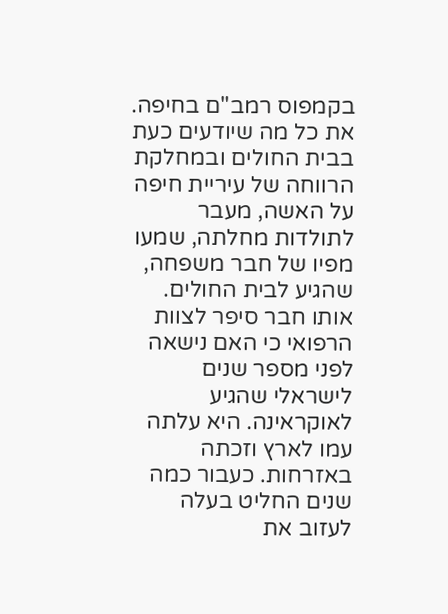בקמפוס רמב"ם בחיפה. את כל מה שיודעים כעת בבית החולים ובמחלקת הרווחה של עיריית חיפה על האשה, מעבר לתולדות מחלתה, שמעו מפיו של חבר משפחה, שהגיע לבית החולים.
אותו חבר סיפר לצוות הרפואי כי האם נישאה לפני מספר שנים לישראלי שהגיע לאוקראינה. היא עלתה עמו לארץ וזכתה באזרחות. כעבור כמה שנים החליט בעלה לעזוב את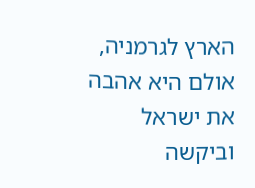הארץ לגרמניה, אולם היא אהבה את ישראל וביקשה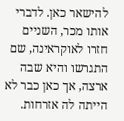להישאר כאן. לדברי אותו מכר, השניים חזרו לאוקראינה, שם התגרשו והיא שבה ארצה, אך כאן כבר לא הייתה לה אזרחות.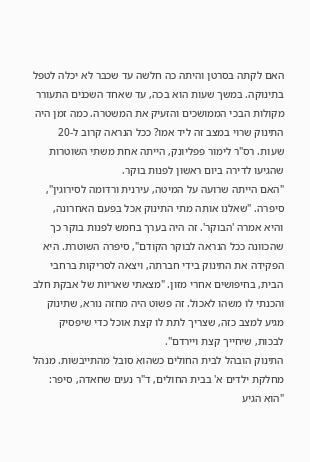האם לקתה בסרטן והיתה כה חלשה עד שכבר לא יכלה לטפל בתינוקה. במשך שעות הוא בכה, עד שאחד השכנים התעורר מקולות הבכי הממושכים והזעיק את המשטרה. כמה זמן היה התינוק שרוי במצב זה ליד אמו? ככל הנראה קרוב ל-20 שעות. רס"ר לימור פפליונק, הייתה אחת משתי השוטרות שהגיעו לדירה ביום ראשון לפנות בוקר.
"האם הייתה שרועה על המיטה, עירנית ורדומה לסירוגין", סיפרה. "שאלנו אותה מתי התינוק אכל בפעם האחרונה, והיא אמרה 'הבוקר'. זה היה בערך בחמש לפנות בוקר כך שהכוונה ככל הנראה לבוקר הקודם", סיפרה השוטרת. היא הפקידה את התינוק בידי חברתה, ויצאה לסריקות ברחבי הבית, בחיפושים אחרי מזון. "מצאתי שאריות של אבקת חלב והכנתי לו משהו לאכול. זה פשוט היה מחזה נורא, שתינוק מגיע למצב כזה, שצריך לתת לו קצת אוכל כדי שיפסיק לבכות, שיחייך קצת ויירדם".
התינוק הובהל לבית החולים כשהוא סובל מהתייבשות. מנהל מחלקת ילדים א' בבית החולים, ד"ר נעים שחאדה, סיפר: "הוא הגיע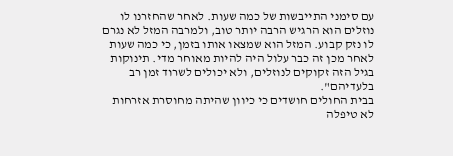עם סימני התייבשות של כמה שעות. לאחר שהחזרנו לו נוזלים הוא הרגיש הרבה יותר טוב, ולמרבה המזל לא נגרם לו נזק קבוע. המזל הוא שמצאו אותו בזמן, כי כמה שעות לאחר מכן זה כבר עלול היה להיות מאוחר מדי. תינוקות בגיל הזה זקוקים לנוזלים, ולא יכולים לשרוד זמן רב בלעדיהם".
בבית החולים חושדים כי כיוון שהיתה מחוסרת אזרחות לא טיפלה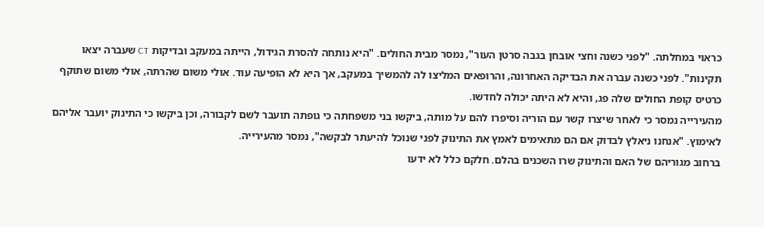כראוי במחלתה. "לפני כשנה וחצי אובחן בגבה סרטן העור", נמסר מבית החולים. "היא נותחה להסרת הגידול, הייתה במעקב ובדיקות CT שעברה יצאו תקינות". לפני כשנה עברה את הבדיקה האחרונה, והרופאים המליצו לה להמשיך במעקב, אך היא לא הופיעה עוד. אולי משום שהרתה, אולי משום שתוקף כרטיס קופת החולים שלה פג, והיא לא היתה יכולה לחדשו.
מהעירייה נמסר כי לאחר שיצרו קשר עם הוריה וסיפרו להם על מותה, ביקשו בני משפחתה כי גופתה תועבר לשם לקבורה, וכן ביקשו כי התינוק יועבר אליהם לאימוץ. "אנחנו ניאלץ לבדוק אם הם מתאימים לאמץ את התינוק לפני שנוכל להיעתר לבקשה", נמסר מהעירייה.
ברחוב מגוריהם של האם והתינוק שרו השכנים בהלם. חלקם כלל לא ידעו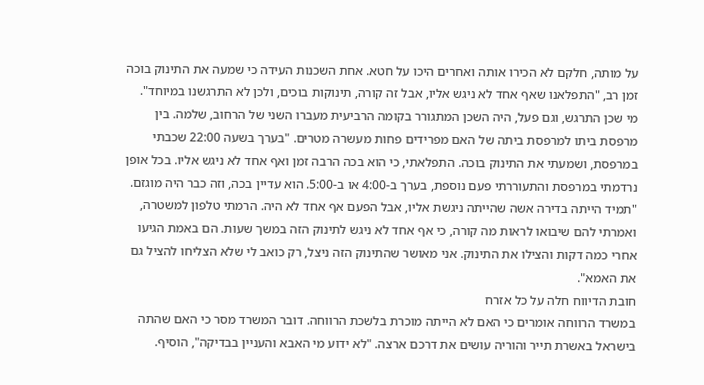על מותה, חלקם לא הכירו אותה ואחרים היכו על חטא. אחת השכנות העידה כי שמעה את התינוק בוכה זמן רב, "התפלאנו שאף אחד לא ניגש אליו, אבל זה קורה, תינוקות בוכים, ולכן לא התרגשנו במיוחד".
מי שכן התרגש, וגם פעל, היה השכן המתגורר בקומה הרביעית מעברו השני של הרחוב, שלמה. בין מרפסת ביתו למרפסת ביתה של האם מפרידים פחות מעשרה מטרים. "בערך בשעה 22:00 שכבתי במרפסת, ושמעתי את התינוק בוכה. התפלאתי, כי הוא בכה הרבה זמן ואף אחד לא ניגש אליו. בכל אופן נרדמתי במרפסת והתעוררתי פעם נוספת, בערך ב-4:00 או ב-5:00. הוא עדיין בכה, וזה כבר היה מוגזם.
"תמיד הייתה בדירה אשה שהייתה ניגשת אליו, אבל הפעם אף אחד לא היה. הרמתי טלפון למשטרה, ואמרתי להם שיבואו לראות מה קורה, כי אף אחד לא ניגש לתינוק הזה במשך שעות. הם באמת הגיעו אחרי כמה דקות והצילו את התינוק. אני מאושר שהתינוק הזה ניצל, רק כואב לי שלא הצליחו להציל גם את האמא".
חובת הדיווח חלה על כל אזרח
במשרד הרווחה אומרים כי האם לא הייתה מוכרת בלשכת הרווחה. דובר המשרד מסר כי האם שהתה בישראל באשרת תייר והוריה עושים את דרכם ארצה. "לא ידוע מי האבא והעניין בבדיקה", הוסיף.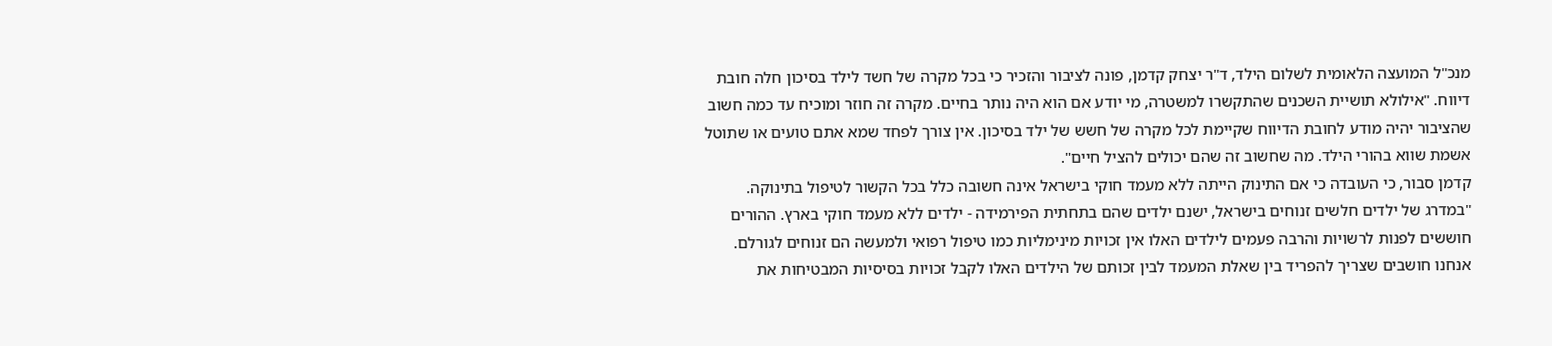מנכ"ל המועצה הלאומית לשלום הילד, ד"ר יצחק קדמן, פונה לציבור והזכיר כי בכל מקרה של חשד לילד בסיכון חלה חובת דיווח. "אילולא תושיית השכנים שהתקשרו למשטרה, מי יודע אם הוא היה נותר בחיים. מקרה זה חוזר ומוכיח עד כמה חשוב שהציבור יהיה מודע לחובת הדיווח שקיימת לכל מקרה של חשש של ילד בסיכון. אין צורך לפחד שמא אתם טועים או שתוטל אשמת שווא בהורי הילד. מה שחשוב זה שהם יכולים להציל חיים".
קדמן סבור, כי העובדה כי אם התינוק הייתה ללא מעמד חוקי בישראל אינה חשובה כלל בכל הקשור לטיפול בתינוקה. "במדרג של ילדים חלשים זנוחים בישראל, ישנם ילדים שהם בתחתית הפירמידה - ילדים ללא מעמד חוקי בארץ. ההורים חוששים לפנות לרשויות והרבה פעמים לילדים האלו אין זכויות מינימליות כמו טיפול רפואי ולמעשה הם זנוחים לגורלם. אנחנו חושבים שצריך להפריד בין שאלת המעמד לבין זכותם של הילדים האלו לקבל זכויות בסיסיות המבטיחות את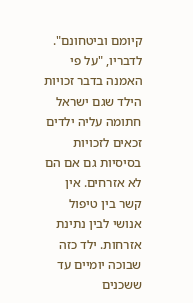קיומם וביטחונם".
לדבריו, "על פי האמנה בדבר זכויות הילד שגם ישראל חתומה עליה ילדים זכאים לזכויות בסיסיות גם אם הם לא אזרחים. אין קשר בין טיפול אנושי לבין נתינת אזרחות. ילד כזה שבוכה יומיים עד ששכנים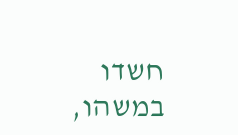חשדו במשהו,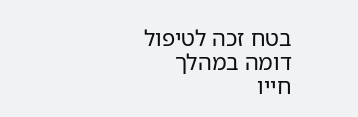בטח זכה לטיפול דומה במהלך חייו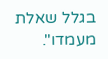בגלל שאלת מעמדו".